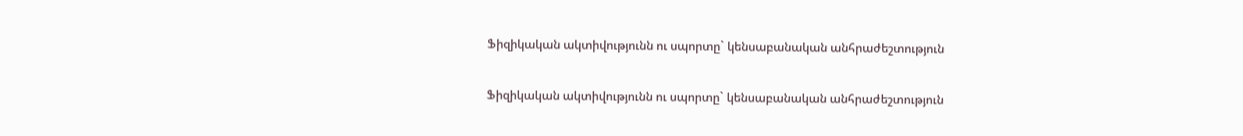Ֆիզիկական ակտիվությունն ու սպորտը` կենսաբանական անհրաժեշտություն

Ֆիզիկական ակտիվությունն ու սպորտը` կենսաբանական անհրաժեշտություն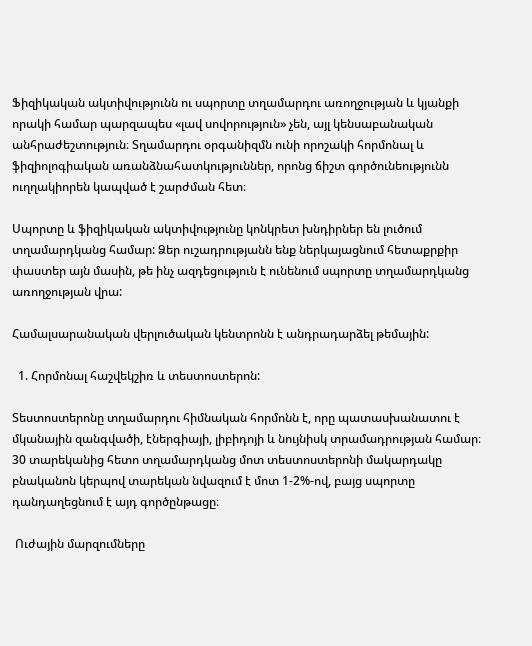Ֆիզիկական ակտիվությունն ու սպորտը տղամարդու առողջության և կյանքի որակի համար պարզապես «լավ սովորություն» չեն, այլ կենսաբանական անհրաժեշտություն։ Տղամարդու օրգանիզմն ունի որոշակի հորմոնալ և ֆիզիոլոգիական առանձնահատկություններ, որոնց ճիշտ գործունեությունն ուղղակիորեն կապված է շարժման հետ։

Սպորտը և ֆիզիկական ակտիվությունը կոնկրետ խնդիրներ են լուծում տղամարդկանց համար: Ձեր ուշադրությանն ենք ներկայացնում հետաքրքիր փաստեր այն մասին, թե ինչ ազդեցություն է ունենում սպորտը տղամարդկանց առողջության վրա:

Համալսարանական վերլուծական կենտրոնն է անդրադարձել թեմային:

  1. Հորմոնալ հաշվեկշիռ և տեստոստերոն:

Տեստոստերոնը տղամարդու հիմնական հորմոնն է, որը պատասխանատու է մկանային զանգվածի, էներգիայի, լիբիդոյի և նույնիսկ տրամադրության համար։ 30 տարեկանից հետո տղամարդկանց մոտ տեստոստերոնի մակարդակը բնականոն կերպով տարեկան նվազում է մոտ 1-2%-ով, բայց սպորտը դանդաղեցնում է այդ գործընթացը։

 Ուժային մարզումները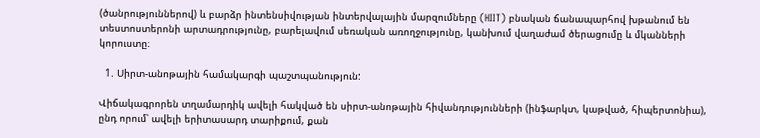(ծանրություններով) և բարձր ինտենսիվության ինտերվալային մարզումները (HIIT) բնական ճանապարհով խթանում են տեստոստերոնի արտադրությունը, բարելավում սեռական առողջությունը, կանխում վաղաժամ ծերացումը և մկանների կորուստը։

  1. Սիրտ-անոթային համակարգի պաշտպանություն:

Վիճակագրորեն տղամարդիկ ավելի հակված են սիրտ-անոթային հիվանդությունների (ինֆարկտ, կաթված, հիպերտոնիա), ընդ որում՝ ավելի երիտասարդ տարիքում, քան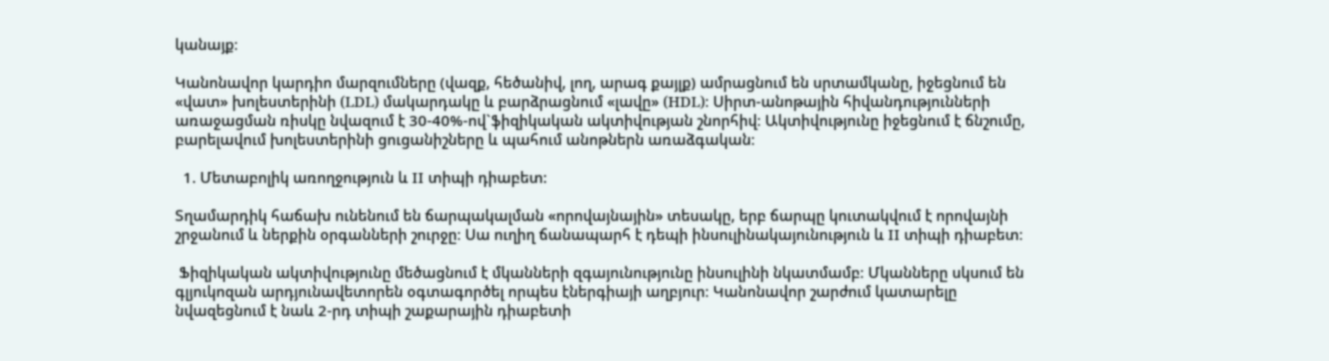կանայք։

Կանոնավոր կարդիո մարզումները (վազք, հեծանիվ, լող, արագ քայլք) ամրացնում են սրտամկանը, իջեցնում են «վատ» խոլեստերինի (LDL) մակարդակը և բարձրացնում «լավը» (HDL)։ Սիրտ-անոթային հիվանդությունների առաջացման ռիսկը նվազում է 30-40%-ով`ֆիզիկական ակտիվության շնորհիվ։ Ակտիվությունը իջեցնում է ճնշումը, բարելավում խոլեստերինի ցուցանիշները և պահում անոթներն առաձգական։

  1. Մետաբոլիկ առողջություն և II տիպի դիաբետ:

Տղամարդիկ հաճախ ունենում են ճարպակալման «որովայնային» տեսակը, երբ ճարպը կուտակվում է որովայնի շրջանում և ներքին օրգանների շուրջը։ Սա ուղիղ ճանապարհ է դեպի ինսուլինակայունություն և II տիպի դիաբետ։

 Ֆիզիկական ակտիվությունը մեծացնում է մկանների զգայունությունը ինսուլինի նկատմամբ։ Մկանները սկսում են գլյուկոզան արդյունավետորեն օգտագործել որպես էներգիայի աղբյուր։ Կանոնավոր շարժում կատարելը նվազեցնում է նաև 2-րդ տիպի շաքարային դիաբետի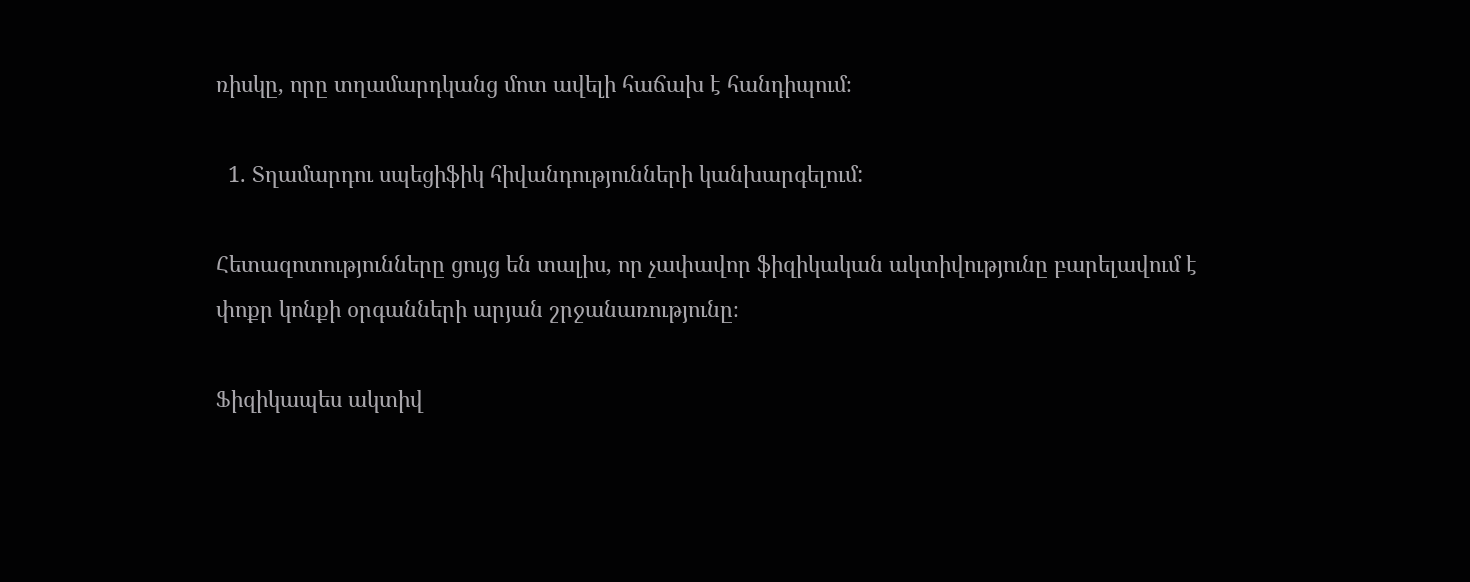ռիսկը, որը տղամարդկանց մոտ ավելի հաճախ է հանդիպում։

  1. Տղամարդու սպեցիֆիկ հիվանդությունների կանխարգելում:

Հետազոտությունները ցույց են տալիս, որ չափավոր ֆիզիկական ակտիվությունը բարելավում է փոքր կոնքի օրգանների արյան շրջանառությունը։

Ֆիզիկապես ակտիվ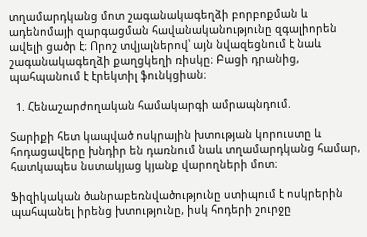տղամարդկանց մոտ շագանակագեղձի բորբոքման և ադենոմայի զարգացման հավանականությունը զգալիորեն ավելի ցածր է։ Որոշ տվյալներով՝ այն նվազեցնում է նաև շագանակագեղձի քաղցկեղի ռիսկը։ Բացի դրանից, պահպանում է էրեկտիլ ֆունկցիան։

  1. Հենաշարժողական համակարգի ամրապնդում.

Տարիքի հետ կապված ոսկրային խտության կորուստը և հոդացավերը խնդիր են դառնում նաև տղամարդկանց համար, հատկապես նստակյաց կյանք վարողների մոտ։

Ֆիզիկական ծանրաբեռնվածությունը ստիպում է ոսկրերին պահպանել իրենց խտությունը, իսկ հոդերի շուրջը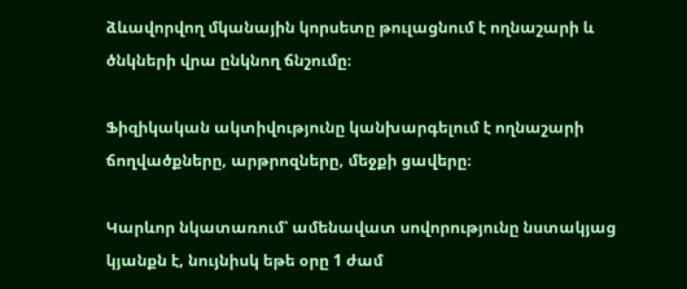ձևավորվող մկանային կորսետը թուլացնում է ողնաշարի և ծնկների վրա ընկնող ճնշումը։

Ֆիզիկական ակտիվությունը կանխարգելում է ողնաշարի ճողվածքները, արթրոզները, մեջքի ցավերը։

Կարևոր նկատառում՝ ամենավատ սովորությունը նստակյաց կյանքն է, նույնիսկ եթե օրը 1 ժամ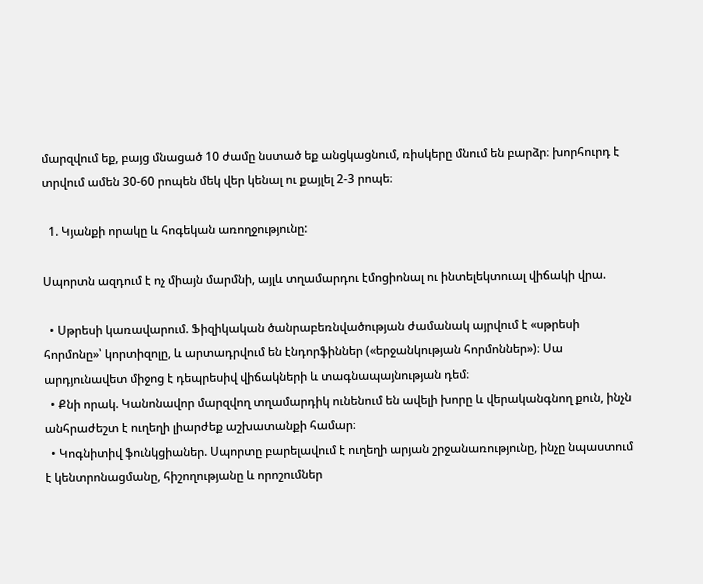մարզվում եք, բայց մնացած 10 ժամը նստած եք անցկացնում, ռիսկերը մնում են բարձր։ խորհուրդ է տրվում ամեն 30-60 րոպեն մեկ վեր կենալ ու քայլել 2-3 րոպե։

  1. Կյանքի որակը և հոգեկան առողջությունը:

Սպորտն ազդում է ոչ միայն մարմնի, այլև տղամարդու էմոցիոնալ ու ինտելեկտուալ վիճակի վրա.

  • Սթրեսի կառավարում. Ֆիզիկական ծանրաբեռնվածության ժամանակ այրվում է «սթրեսի հորմոնը»՝ կորտիզոլը, և արտադրվում են էնդորֆիններ («երջանկության հորմոններ»)։ Սա արդյունավետ միջոց է դեպրեսիվ վիճակների և տագնապայնության դեմ։
  • Քնի որակ. Կանոնավոր մարզվող տղամարդիկ ունենում են ավելի խորը և վերականգնող քուն, ինչն անհրաժեշտ է ուղեղի լիարժեք աշխատանքի համար։
  • Կոգնիտիվ ֆունկցիաներ. Սպորտը բարելավում է ուղեղի արյան շրջանառությունը, ինչը նպաստում է կենտրոնացմանը, հիշողությանը և որոշումներ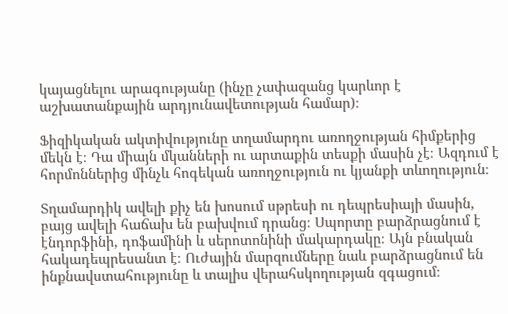կայացնելու արագությանը (ինչը չափազանց կարևոր է աշխատանքային արդյունավետության համար)։

Ֆիզիկական ակտիվությունը տղամարդու առողջության հիմքերից մեկն է։ Դա միայն մկանների ու արտաքին տեսքի մասին չէ։ Ազդում է հորմոններից մինչև հոգեկան առողջություն ու կյանքի տևողություն։

Տղամարդիկ ավելի քիչ են խոսում սթրեսի ու դեպրեսիայի մասին, բայց ավելի հաճախ են բախվում դրանց։ Սպորտը բարձրացնում է էնդորֆինի, դոֆամինի և սերոտոնինի մակարդակը։ Այն բնական հակադեպրեսանտ է։ Ուժային մարզումները նաև բարձրացնում են ինքնավստահությունը և տալիս վերահսկողության զգացում։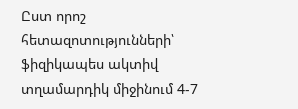Ըստ որոշ հետազոտությունների՝ ֆիզիկապես ակտիվ տղամարդիկ միջինում 4-7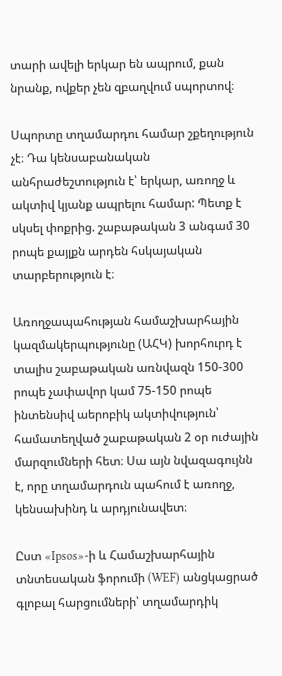տարի ավելի երկար են ապրում, քան նրանք, ովքեր չեն զբաղվում սպորտով։

Սպորտը տղամարդու համար շքեղություն չէ։ Դա կենսաբանական անհրաժեշտություն է՝ երկար, առողջ և ակտիվ կյանք ապրելու համար: Պետք է սկսել փոքրից. շաբաթական 3 անգամ 30 րոպե քայլքն արդեն հսկայական տարբերություն է։

Առողջապահության համաշխարհային կազմակերպությունը (ԱՀԿ) խորհուրդ է տալիս շաբաթական առնվազն 150-300 րոպե չափավոր կամ 75-150 րոպե ինտենսիվ աերոբիկ ակտիվություն՝ համատեղված շաբաթական 2 օր ուժային մարզումների հետ։ Սա այն նվազագույնն է, որը տղամարդուն պահում է առողջ, կենսախինդ և արդյունավետ։

Ըստ «Ipsos»-ի և Համաշխարհային տնտեսական ֆորումի (WEF) անցկացրած գլոբալ հարցումների՝ տղամարդիկ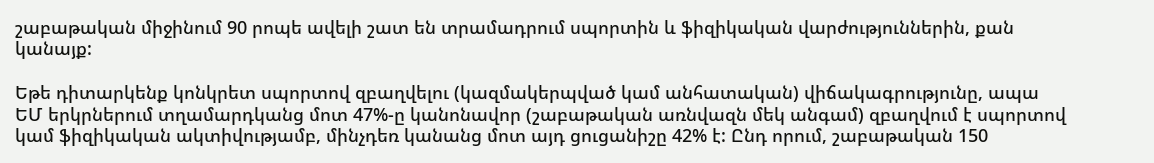շաբաթական միջինում 90 րոպե ավելի շատ են տրամադրում սպորտին և ֆիզիկական վարժություններին, քան կանայք:

Եթե դիտարկենք կոնկրետ սպորտով զբաղվելու (կազմակերպված կամ անհատական) վիճակագրությունը, ապա ԵՄ երկրներում տղամարդկանց մոտ 47%-ը կանոնավոր (շաբաթական առնվազն մեկ անգամ) զբաղվում է սպորտով կամ ֆիզիկական ակտիվությամբ, մինչդեռ կանանց մոտ այդ ցուցանիշը 42% է: Ընդ որում, շաբաթական 150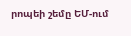րոպեի շեմը ԵՄ-ում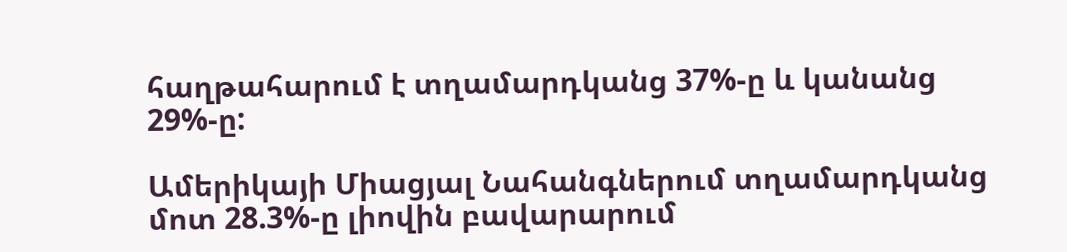հաղթահարում է տղամարդկանց 37%-ը և կանանց 29%-ը:

Ամերիկայի Միացյալ Նահանգներում տղամարդկանց մոտ 28.3%-ը լիովին բավարարում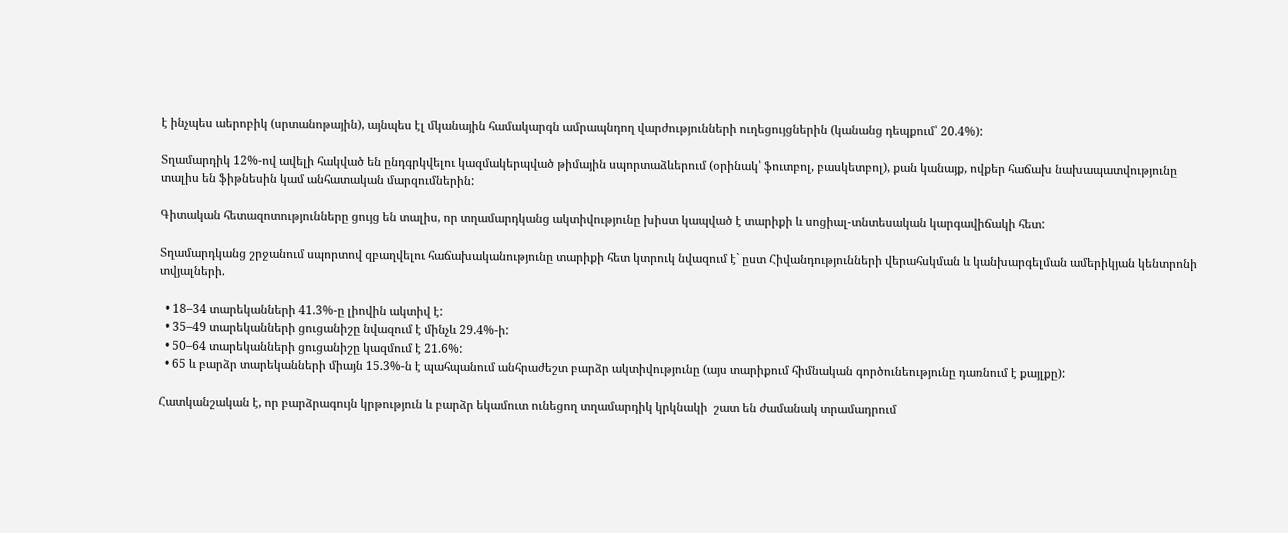է ինչպես աերոբիկ (սրտանոթային), այնպես էլ մկանային համակարգն ամրապնդող վարժությունների ուղեցույցներին (կանանց դեպքում՝ 20.4%):

Տղամարդիկ 12%-ով ավելի հակված են ընդգրկվելու կազմակերպված թիմային սպորտաձևերում (օրինակ՝ ֆուտբոլ, բասկետբոլ), քան կանայք, ովքեր հաճախ նախապատվությունը տալիս են ֆիթնեսին կամ անհատական մարզումներին:

Գիտական հետազոտությունները ցույց են տալիս, որ տղամարդկանց ակտիվությունը խիստ կապված է տարիքի և սոցիալ-տնտեսական կարգավիճակի հետ:

Տղամարդկանց շրջանում սպորտով զբաղվելու հաճախականությունը տարիքի հետ կտրուկ նվազում է` ըստ Հիվանդությունների վերահսկման և կանխարգելման ամերիկյան կենտրոնի տվյալների.

  • 18–34 տարեկանների 41.3%-ը լիովին ակտիվ է:
  • 35–49 տարեկանների ցուցանիշը նվազում է մինչև 29.4%-ի:
  • 50–64 տարեկանների ցուցանիշը կազմում է 21.6%:
  • 65 և բարձր տարեկանների միայն 15.3%-ն է պահպանում անհրաժեշտ բարձր ակտիվությունը (այս տարիքում հիմնական գործունեությունը դառնում է քայլքը):

Հատկանշական է, որ բարձրագույն կրթություն և բարձր եկամուտ ունեցող տղամարդիկ կրկնակի  շատ են ժամանակ տրամադրում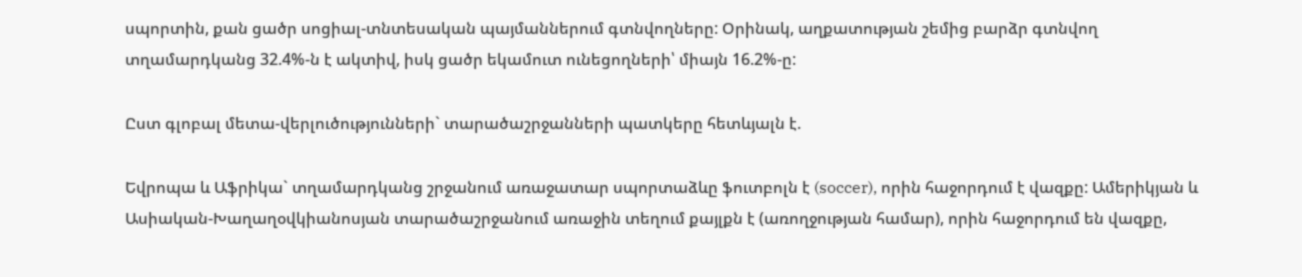սպորտին, քան ցածր սոցիալ-տնտեսական պայմաններում գտնվողները: Օրինակ, աղքատության շեմից բարձր գտնվող տղամարդկանց 32.4%-ն է ակտիվ, իսկ ցածր եկամուտ ունեցողների՝ միայն 16.2%-ը:

Ըստ գլոբալ մետա-վերլուծությունների` տարածաշրջանների պատկերը հետևյալն է.

Եվրոպա և Աֆրիկա` տղամարդկանց շրջանում առաջատար սպորտաձևը ֆուտբոլն է (soccer), որին հաջորդում է վազքը: Ամերիկյան և Ասիական-Խաղաղօվկիանոսյան տարածաշրջանում առաջին տեղում քայլքն է (առողջության համար), որին հաջորդում են վազքը,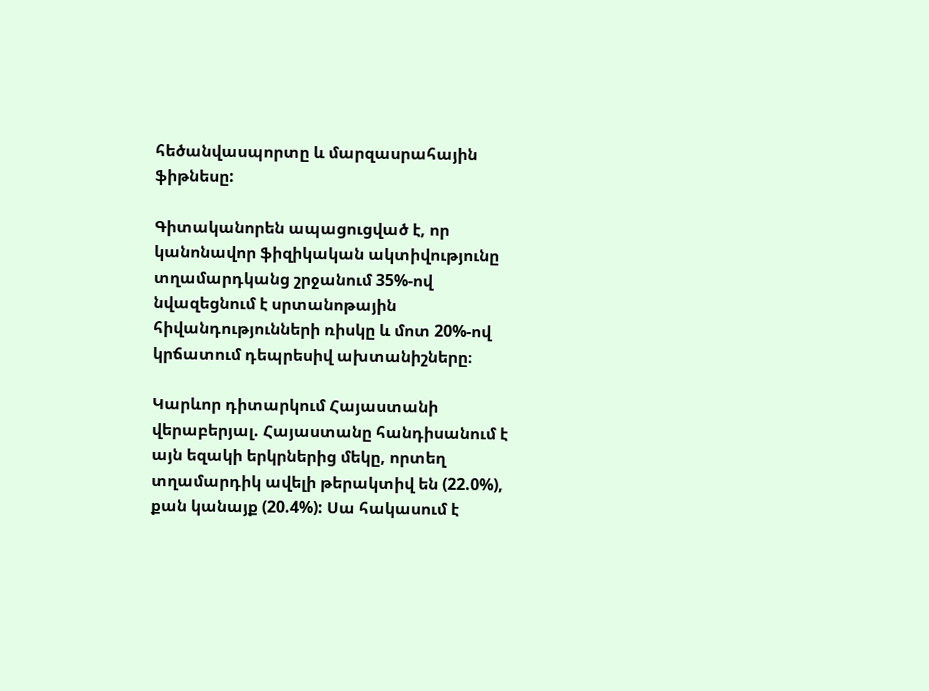հեծանվասպորտը և մարզասրահային ֆիթնեսը:

Գիտականորեն ապացուցված է, որ կանոնավոր ֆիզիկական ակտիվությունը տղամարդկանց շրջանում 35%-ով նվազեցնում է սրտանոթային հիվանդությունների ռիսկը և մոտ 20%-ով կրճատում դեպրեսիվ ախտանիշները։

Կարևոր դիտարկում Հայաստանի վերաբերյալ. Հայաստանը հանդիսանում է այն եզակի երկրներից մեկը, որտեղ տղամարդիկ ավելի թերակտիվ են (22.0%), քան կանայք (20.4%): Սա հակասում է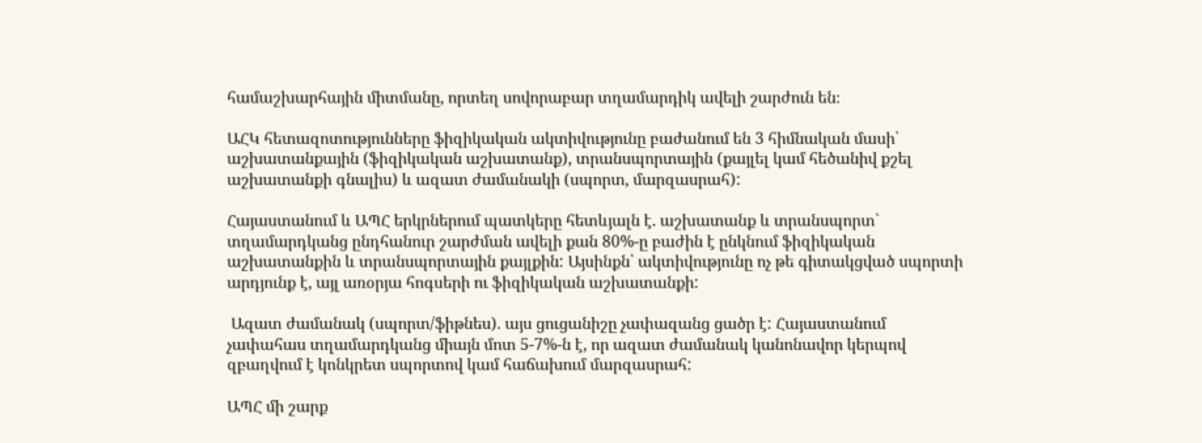համաշխարհային միտմանը, որտեղ սովորաբար տղամարդիկ ավելի շարժուն են։

ԱՀԿ հետազոտությունները ֆիզիկական ակտիվությունը բաժանում են 3 հիմնական մասի՝ աշխատանքային (ֆիզիկական աշխատանք), տրանսպորտային (քայլել կամ հեծանիվ քշել աշխատանքի գնալիս) և ազատ ժամանակի (սպորտ, մարզասրահ):

Հայաստանում և ԱՊՀ երկրներում պատկերը հետևյալն է. աշխատանք և տրանսպորտ` տղամարդկանց ընդհանուր շարժման ավելի քան 80%-ը բաժին է ընկնում ֆիզիկական աշխատանքին և տրանսպորտային քայլքին: Այսինքն՝ ակտիվությունը ոչ թե գիտակցված սպորտի արդյունք է, այլ առօրյա հոգսերի ու ֆիզիկական աշխատանքի:

 Ազատ ժամանակ (սպորտ/ֆիթնես). այս ցուցանիշը չափազանց ցածր է: Հայաստանում չափահաս տղամարդկանց միայն մոտ 5-7%-ն է, որ ազատ ժամանակ կանոնավոր կերպով զբաղվում է կոնկրետ սպորտով կամ հաճախում մարզասրահ:

ԱՊՀ մի շարք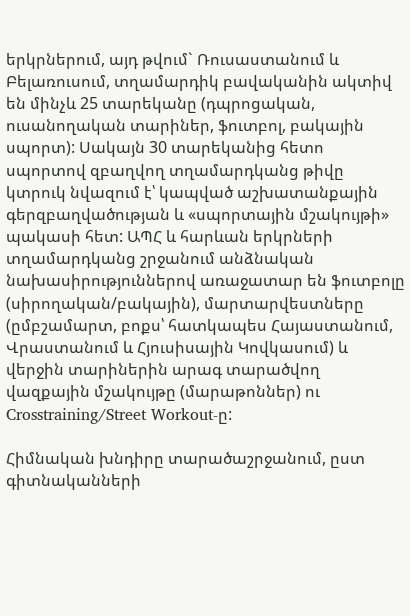երկրներում, այդ թվում` Ռուսաստանում և Բելառուսում, տղամարդիկ բավականին ակտիվ են մինչև 25 տարեկանը (դպրոցական, ուսանողական տարիներ, ֆուտբոլ, բակային սպորտ): Սակայն 30 տարեկանից հետո սպորտով զբաղվող տղամարդկանց թիվը կտրուկ նվազում է՝ կապված աշխատանքային գերզբաղվածության և «սպորտային մշակույթի» պակասի հետ: ԱՊՀ և հարևան երկրների տղամարդկանց շրջանում անձնական նախասիրություններով առաջատար են ֆուտբոլը (սիրողական/բակային), մարտարվեստները (ըմբշամարտ, բոքս՝ հատկապես Հայաստանում, Վրաստանում և Հյուսիսային Կովկասում) և վերջին տարիներին արագ տարածվող վազքային մշակույթը (մարաթոններ) ու Crosstraining/Street Workout-ը:

Հիմնական խնդիրը տարածաշրջանում, ըստ գիտնականների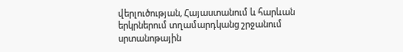վերլուծության, Հայաստանում և հարևան երկրներում տղամարդկանց շրջանում սրտանոթային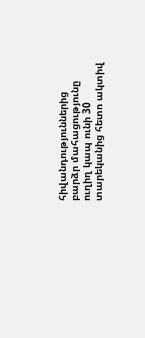հիվանդություններից բարձր մահացությունը ուղիղ կապ ունի 30 տարեկանից հետո ակտիվ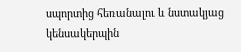սպորտից հեռանալու և նստակյաց կենսակերպին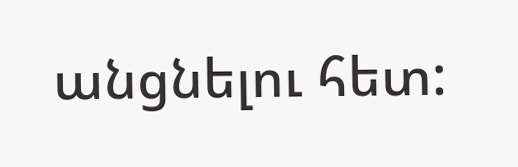անցնելու հետ: